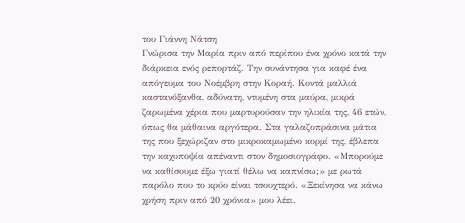του Γιάννη Νάτση
Γνώρισα την Μαρία πριν από περίπου ένα χρόνο κατά την διάρκεια ενός ρεπορτάζ. Την συνάντησα για καφέ ένα απόγευμα του Νοέμβρη στην Κοραή. Κοντά μαλλιά καστανόξανθα, αδύνατη, ντυμένη στα μαύρα, μικρά ζαρωμένα χέρια που μαρτυρούσαν την ηλικία της, 46 ετών, όπως θα μάθαινα αργότερα. Στα γαλαζοπράσινα μάτια της που ξεχώριζαν στο μικροκαμωμένο κορμί της, έβλεπα την καχυποψία απέναντι στον δημοσιογράφο. «Μπορούμε να καθίσουμε έξω γιατί θέλω να καπνίσω;» με ρωτά παρόλο που το κρύο είναι τσουχτερό. «Ξεκίνησα να κάνω χρήση πριν από 20 χρόνια» μου λέει.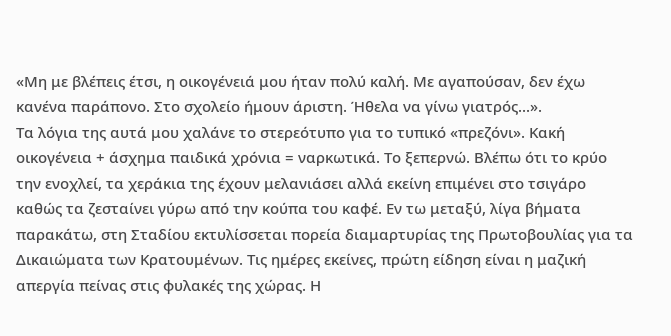«Μη με βλέπεις έτσι, η οικογένειά μου ήταν πολύ καλή. Με αγαπούσαν, δεν έχω κανένα παράπονο. Στο σχολείο ήμουν άριστη. Ήθελα να γίνω γιατρός...».
Τα λόγια της αυτά μου χαλάνε το στερεότυπο για το τυπικό «πρεζόνι». Κακή οικογένεια + άσχημα παιδικά χρόνια = ναρκωτικά. Το ξεπερνώ. Βλέπω ότι το κρύο την ενοχλεί, τα χεράκια της έχουν μελανιάσει αλλά εκείνη επιμένει στο τσιγάρο καθώς τα ζεσταίνει γύρω από την κούπα του καφέ. Εν τω μεταξύ, λίγα βήματα παρακάτω, στη Σταδίου εκτυλίσσεται πορεία διαμαρτυρίας της Πρωτοβουλίας για τα Δικαιώματα των Κρατουμένων. Τις ημέρες εκείνες, πρώτη είδηση είναι η μαζική απεργία πείνας στις φυλακές της χώρας. Η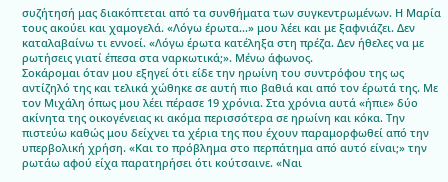συζήτησή μας διακόπτεται από τα συνθήματα των συγκεντρωμένων. Η Μαρία τους ακούει και χαμογελά. «Λόγω έρωτα...» μου λέει και με ξαφνιάζει. Δεν καταλαβαίνω τι εννοεί. «Λόγω έρωτα κατέληξα στη πρέζα. Δεν ήθελες να με ρωτήσεις γιατί έπεσα στα ναρκωτικά;». Μένω άφωνος.
Σοκάρομαι όταν μου εξηγεί ότι είδε την ηρωίνη του συντρόφου της ως αντίζηλό της και τελικά χώθηκε σε αυτή πιο βαθιά και από τον έρωτά της. Με τον Μιχάλη όπως μου λέει πέρασε 19 χρόνια. Στα χρόνια αυτά «ήπιε» δύο ακίνητα της οικογένειας κι ακόμα περισσότερα σε ηρωίνη και κόκα. Την πιστεύω καθώς μου δείχνει τα χέρια της που έχουν παραμορφωθεί από την υπερβολική χρήση. «Και το πρόβλημα στο περπάτημα από αυτό είναι;» την ρωτάω αφού είχα παρατηρήσει ότι κούτσαινε. «Ναι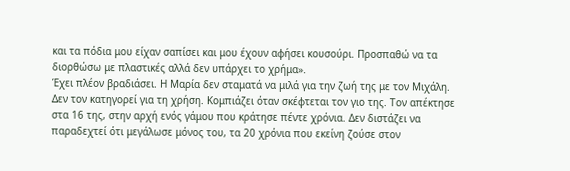και τα πόδια μου είχαν σαπίσει και μου έχουν αφήσει κουσούρι. Προσπαθώ να τα διορθώσω με πλαστικές αλλά δεν υπάρχει το χρήμα».
Έχει πλέον βραδιάσει. Η Μαρία δεν σταματά να μιλά για την ζωή της με τον Μιχάλη. Δεν τον κατηγορεί για τη χρήση. Κομπιάζει όταν σκέφτεται τον γιο της. Τον απέκτησε στα 16 της, στην αρχή ενός γάμου που κράτησε πέντε χρόνια. Δεν διστάζει να παραδεχτεί ότι μεγάλωσε μόνος του, τα 20 χρόνια που εκείνη ζούσε στον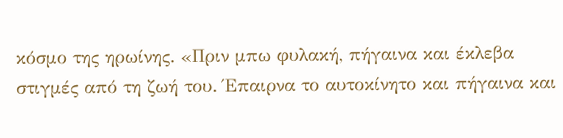κόσμο της ηρωίνης. «Πριν μπω φυλακή, πήγαινα και έκλεβα στιγμές από τη ζωή του. Έπαιρνα το αυτοκίνητο και πήγαινα και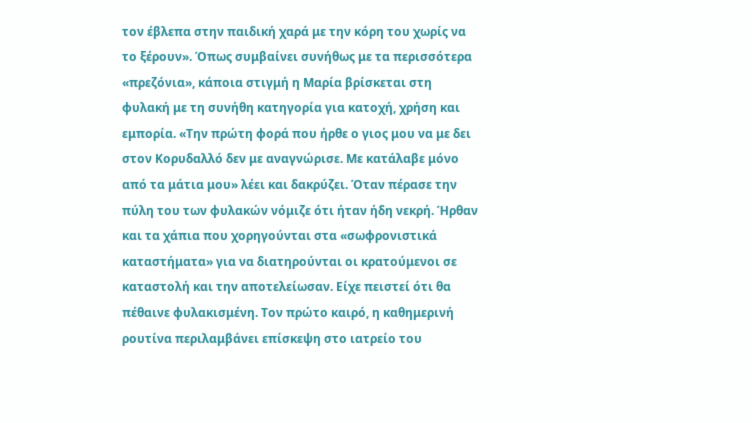τον έβλεπα στην παιδική χαρά με την κόρη του χωρίς να το ξέρουν». Όπως συμβαίνει συνήθως με τα περισσότερα «πρεζόνια», κάποια στιγμή η Μαρία βρίσκεται στη φυλακή με τη συνήθη κατηγορία για κατοχή, χρήση και εμπορία. «Την πρώτη φορά που ήρθε ο γιος μου να με δει στον Κορυδαλλό δεν με αναγνώρισε. Με κατάλαβε μόνο από τα μάτια μου» λέει και δακρύζει. Όταν πέρασε την πύλη του των φυλακών νόμιζε ότι ήταν ήδη νεκρή. Ήρθαν και τα χάπια που χορηγούνται στα «σωφρονιστικά καταστήματα» για να διατηρούνται οι κρατούμενοι σε καταστολή και την αποτελείωσαν. Είχε πειστεί ότι θα πέθαινε φυλακισμένη. Τον πρώτο καιρό, η καθημερινή ρουτίνα περιλαμβάνει επίσκεψη στο ιατρείο του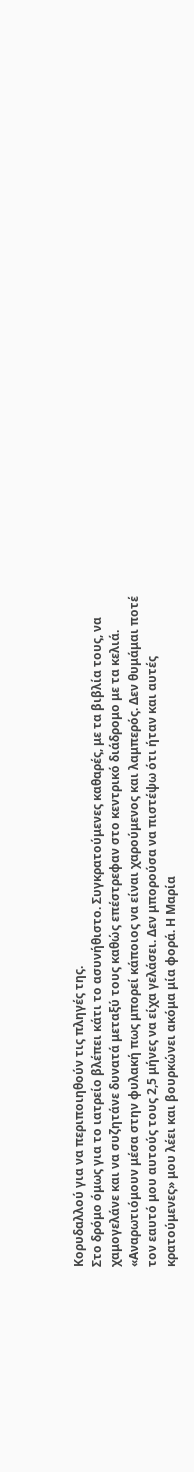Κορυδαλλού για να περιποιηθούν τις πληγές της.
Στο δρόμο όμως για το ιατρείο βλέπει κάτι το ασυνήθιστο. Συγκρατούμενες καθαρές, με τα βιβλία τους, να χαμογελάνε και να συζητάνε δυνατά μεταξύ τους καθώς επέστρεφαν στο κεντρικό διάδρομο με τα κελιά. «Αναρωτιόμουν μέσα στην φυλακή πως μπορεί κάποιος να είναι χαρούμενος και λαμπερός. Δεν θυμάμαι ποτέ τον εαυτό μου αυτούς τους 2,5 μήνες να είχα γελάσει. Δεν μπορούσα να πιστέψω ότι ήταν και αυτές κρατούμενες» μου λέει και βουρκώνει ακόμα μία φορά. Η Μαρία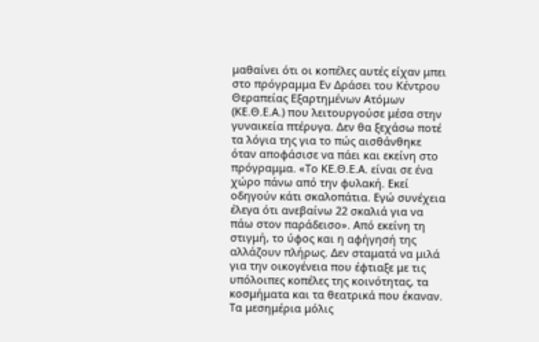μαθαίνει ότι οι κοπέλες αυτές είχαν μπει στο πρόγραμμα Εν Δράσει του Κέντρου Θεραπείας Εξαρτημένων Ατόμων (ΚΕ.Θ.Ε.Α.) που λειτουργούσε μέσα στην γυναικεία πτέρυγα. Δεν θα ξεχάσω ποτέ τα λόγια της για το πώς αισθάνθηκε όταν αποφάσισε να πάει και εκείνη στο πρόγραμμα. «Το ΚΕ.Θ.Ε.Α. είναι σε ένα χώρο πάνω από την φυλακή. Εκεί οδηγούν κάτι σκαλοπάτια. Εγώ συνέχεια έλεγα ότι ανεβαίνω 22 σκαλιά για να πάω στον παράδεισο». Από εκείνη τη στιγμή, το ύφος και η αφήγησή της αλλάζουν πλήρως. Δεν σταματά να μιλά για την οικογένεια που έφτιαξε με τις υπόλοιπες κοπέλες της κοινότητας, τα κοσμήματα και τα θεατρικά που έκαναν. Τα μεσημέρια μόλις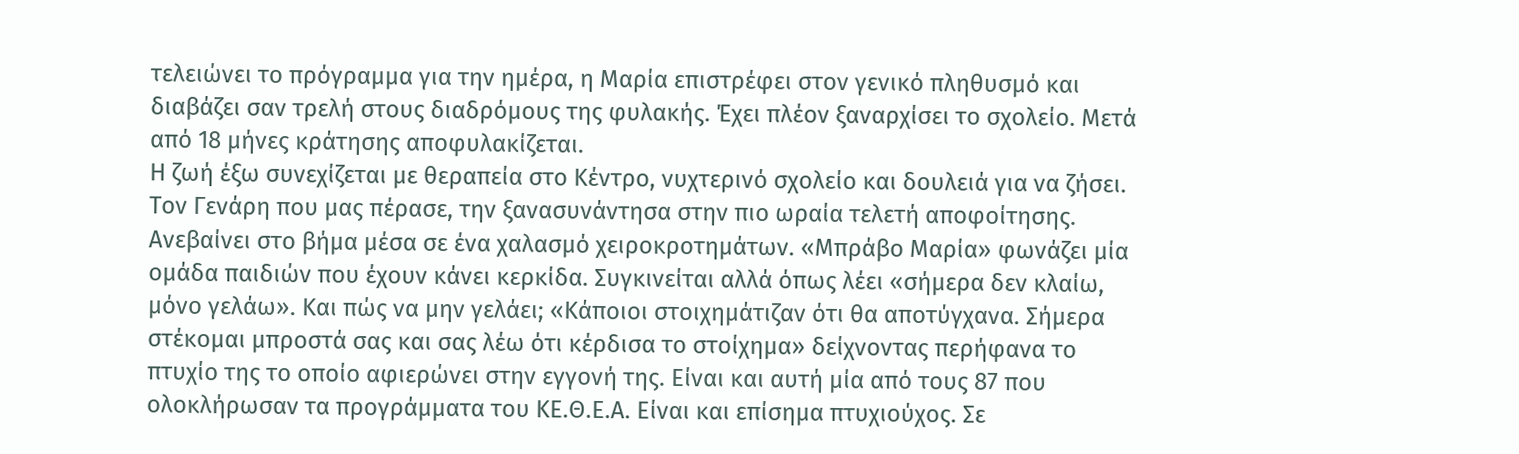τελειώνει το πρόγραμμα για την ημέρα, η Μαρία επιστρέφει στον γενικό πληθυσμό και διαβάζει σαν τρελή στους διαδρόμους της φυλακής. Έχει πλέον ξαναρχίσει το σχολείο. Μετά από 18 μήνες κράτησης αποφυλακίζεται.
Η ζωή έξω συνεχίζεται με θεραπεία στο Κέντρο, νυχτερινό σχολείο και δουλειά για να ζήσει. Τον Γενάρη που μας πέρασε, την ξανασυνάντησα στην πιο ωραία τελετή αποφοίτησης. Ανεβαίνει στο βήμα μέσα σε ένα χαλασμό χειροκροτημάτων. «Μπράβο Μαρία» φωνάζει μία ομάδα παιδιών που έχουν κάνει κερκίδα. Συγκινείται αλλά όπως λέει «σήμερα δεν κλαίω, μόνο γελάω». Και πώς να μην γελάει; «Κάποιοι στοιχημάτιζαν ότι θα αποτύγχανα. Σήμερα στέκομαι μπροστά σας και σας λέω ότι κέρδισα το στοίχημα» δείχνοντας περήφανα το πτυχίο της το οποίο αφιερώνει στην εγγονή της. Είναι και αυτή μία από τους 87 που ολοκλήρωσαν τα προγράμματα του ΚΕ.Θ.Ε.Α. Είναι και επίσημα πτυχιούχος. Σε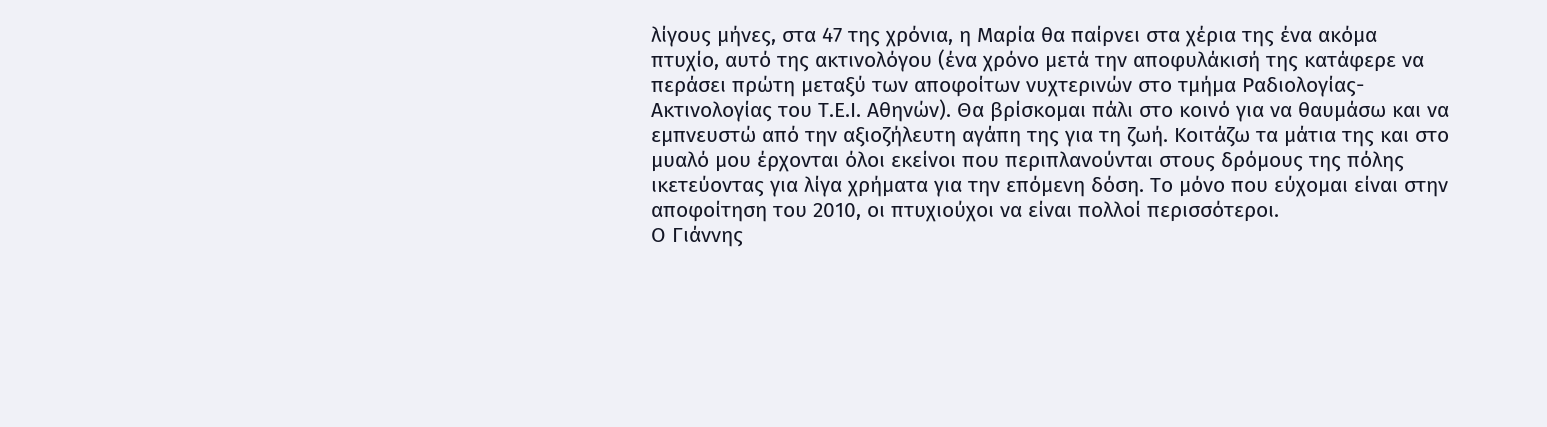λίγους μήνες, στα 47 της χρόνια, η Μαρία θα παίρνει στα χέρια της ένα ακόμα πτυχίο, αυτό της ακτινολόγου (ένα χρόνο μετά την αποφυλάκισή της κατάφερε να περάσει πρώτη μεταξύ των αποφοίτων νυχτερινών στο τμήμα Ραδιολογίας-Ακτινολογίας του Τ.Ε.Ι. Αθηνών). Θα βρίσκομαι πάλι στο κοινό για να θαυμάσω και να εμπνευστώ από την αξιοζήλευτη αγάπη της για τη ζωή. Κοιτάζω τα μάτια της και στο μυαλό μου έρχονται όλοι εκείνοι που περιπλανούνται στους δρόμους της πόλης ικετεύοντας για λίγα χρήματα για την επόμενη δόση. Το μόνο που εύχομαι είναι στην αποφοίτηση του 2010, οι πτυχιούχοι να είναι πολλοί περισσότεροι.
Ο Γιάννης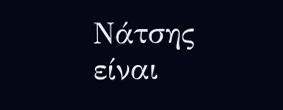Νάτσης είναι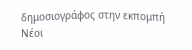δημοσιογράφος στην εκπομπή Νέοι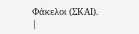Φάκελοι (ΣΚΑΙ).
|